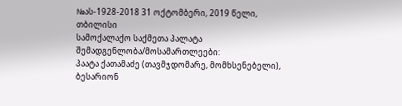№ას-1928-2018 31 ოქტომბერი, 2019 წელი,
თბილისი
სამოქალაქო საქმეთა პალატა
შემადგენლობა/მოსამართლეები:
პაატა ქათამაძე (თავმჯდომარე, მომხსენებელი),
ბესარიონ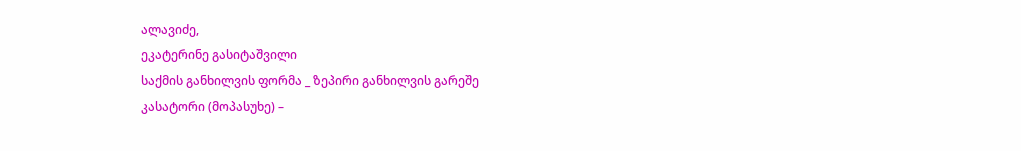ალავიძე,
ეკატერინე გასიტაშვილი
საქმის განხილვის ფორმა _ ზეპირი განხილვის გარეშე
კასატორი (მოპასუხე) –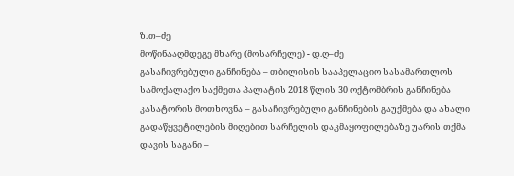ზ.თ–ძე
მოწინააღმდეგე მხარე (მოსარჩელე) - დ.ღ–ძე
გასაჩივრებული განჩინება – თბილისის სააპელაციო სასამართლოს სამოქალაქო საქმეთა პალატის 2018 წლის 30 ოქტომბრის განჩინება
კასატორის მოთხოვნა – გასაჩივრებული განჩინების გაუქმება და ახალი გადაწყვეტილების მიღებით სარჩელის დაკმაყოფილებაზე უარის თქმა
დავის საგანი –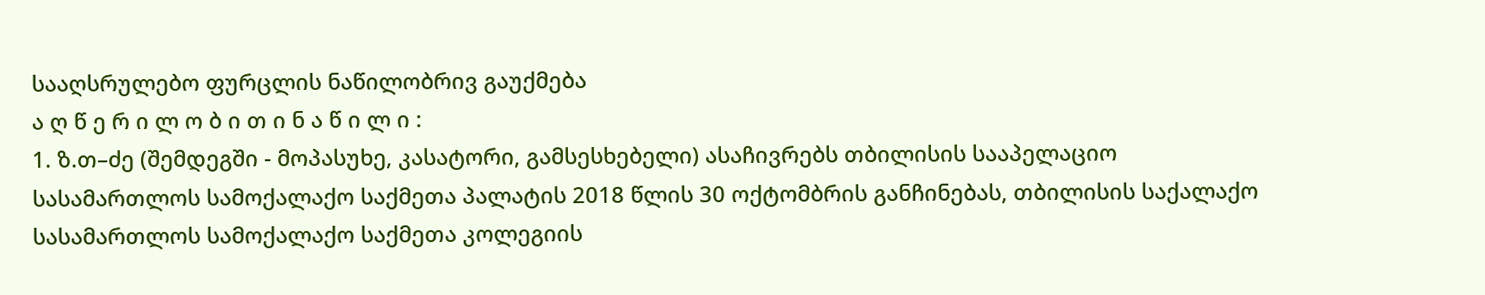სააღსრულებო ფურცლის ნაწილობრივ გაუქმება
ა ღ წ ე რ ი ლ ო ბ ი თ ი ნ ა წ ი ლ ი :
1. ზ.თ–ძე (შემდეგში - მოპასუხე, კასატორი, გამსესხებელი) ასაჩივრებს თბილისის სააპელაციო სასამართლოს სამოქალაქო საქმეთა პალატის 2018 წლის 30 ოქტომბრის განჩინებას, თბილისის საქალაქო სასამართლოს სამოქალაქო საქმეთა კოლეგიის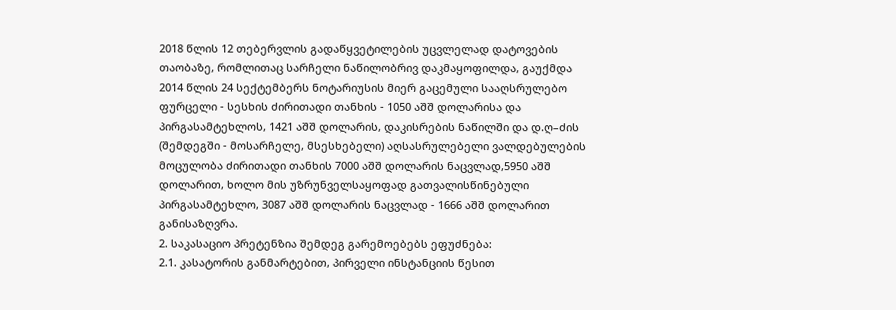2018 წლის 12 თებერვლის გადაწყვეტილების უცვლელად დატოვების თაობაზე, რომლითაც სარჩელი ნაწილობრივ დაკმაყოფილდა, გაუქმდა 2014 წლის 24 სექტემბერს ნოტარიუსის მიერ გაცემული სააღსრულებო ფურცელი - სესხის ძირითადი თანხის - 1050 აშშ დოლარისა და პირგასამტეხლოს, 1421 აშშ დოლარის, დაკისრების ნაწილში და დ.ღ–ძის (შემდეგში - მოსარჩელე, მსესხებელი) აღსასრულებელი ვალდებულების მოცულობა ძირითადი თანხის 7000 აშშ დოლარის ნაცვლად,5950 აშშ დოლარით, ხოლო მის უზრუნველსაყოფად გათვალისწინებული პირგასამტეხლო, 3087 აშშ დოლარის ნაცვლად - 1666 აშშ დოლარით განისაზღვრა.
2. საკასაციო პრეტენზია შემდეგ გარემოებებს ეფუძნება:
2.1. კასატორის განმარტებით, პირველი ინსტანციის წესით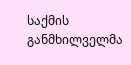საქმის განმხილველმა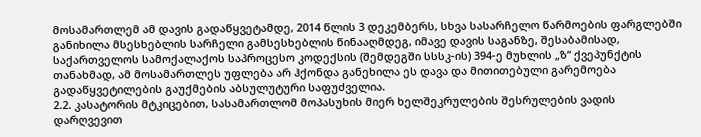მოსამართლემ ამ დავის გადაწყვეტამდე, 2014 წლის 3 დეკემბერს, სხვა სასარჩელო წარმოების ფარგლებში განიხილა მსესხებლის სარჩელი გამსესხებლის წინააღმდეგ, იმავე დავის საგანზე, შესაბამისად, საქართველოს სამოქალაქოს საპროცესო კოდექსის (შემდეგში სსსკ-ის) 394-ე მუხლის „ზ“ ქვეპუნქტის თანახმად, ამ მოსამართლეს უფლება არ ჰქონდა განეხილა ეს დავა და მითითებული გარემოება გადაწყვეტილების გაუქმების აბსულუტური საფუძველია.
2.2. კასატორის მტკიცებით, სასამართლომ მოპასუხის მიერ ხელშეკრულების შესრულების ვადის დარღვევით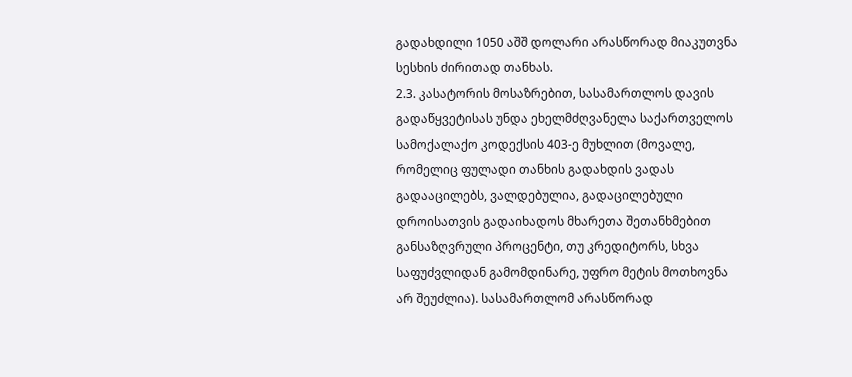გადახდილი 1050 აშშ დოლარი არასწორად მიაკუთვნა სესხის ძირითად თანხას.
2.3. კასატორის მოსაზრებით, სასამართლოს დავის გადაწყვეტისას უნდა ეხელმძღვანელა საქართველოს სამოქალაქო კოდექსის 403-ე მუხლით (მოვალე, რომელიც ფულადი თანხის გადახდის ვადას გადააცილებს, ვალდებულია, გადაცილებული დროისათვის გადაიხადოს მხარეთა შეთანხმებით განსაზღვრული პროცენტი, თუ კრედიტორს, სხვა საფუძვლიდან გამომდინარე, უფრო მეტის მოთხოვნა არ შეუძლია). სასამართლომ არასწორად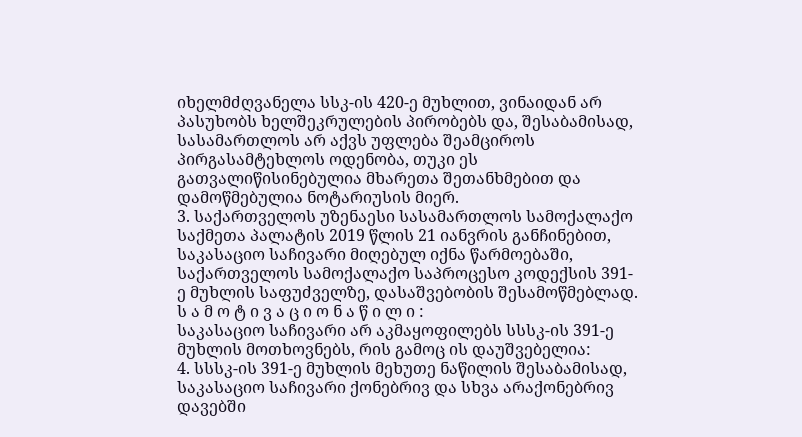იხელმძღვანელა სსკ-ის 420-ე მუხლით, ვინაიდან არ პასუხობს ხელშეკრულების პირობებს და, შესაბამისად, სასამართლოს არ აქვს უფლება შეამციროს პირგასამტეხლოს ოდენობა, თუკი ეს გათვალიწისინებულია მხარეთა შეთანხმებით და დამოწმებულია ნოტარიუსის მიერ.
3. საქართველოს უზენაესი სასამართლოს სამოქალაქო საქმეთა პალატის 2019 წლის 21 იანვრის განჩინებით, საკასაციო საჩივარი მიღებულ იქნა წარმოებაში, საქართველოს სამოქალაქო საპროცესო კოდექსის 391-ე მუხლის საფუძველზე, დასაშვებობის შესამოწმებლად.
ს ა მ ო ტ ი ვ ა ც ი ო ნ ა წ ი ლ ი :
საკასაციო საჩივარი არ აკმაყოფილებს სსსკ-ის 391-ე მუხლის მოთხოვნებს, რის გამოც ის დაუშვებელია:
4. სსსკ-ის 391-ე მუხლის მეხუთე ნაწილის შესაბამისად, საკასაციო საჩივარი ქონებრივ და სხვა არაქონებრივ დავებში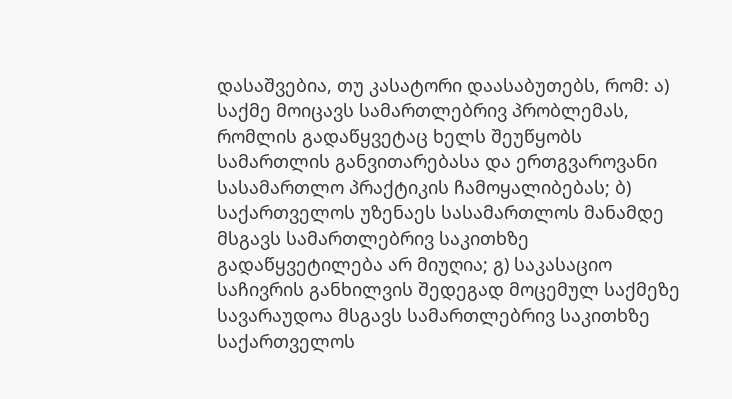დასაშვებია, თუ კასატორი დაასაბუთებს, რომ: ა) საქმე მოიცავს სამართლებრივ პრობლემას, რომლის გადაწყვეტაც ხელს შეუწყობს სამართლის განვითარებასა და ერთგვაროვანი სასამართლო პრაქტიკის ჩამოყალიბებას; ბ) საქართველოს უზენაეს სასამართლოს მანამდე მსგავს სამართლებრივ საკითხზე გადაწყვეტილება არ მიუღია; გ) საკასაციო საჩივრის განხილვის შედეგად მოცემულ საქმეზე სავარაუდოა მსგავს სამართლებრივ საკითხზე საქართველოს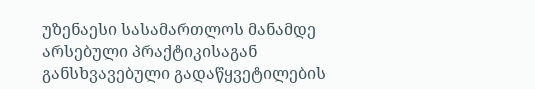უზენაესი სასამართლოს მანამდე არსებული პრაქტიკისაგან განსხვავებული გადაწყვეტილების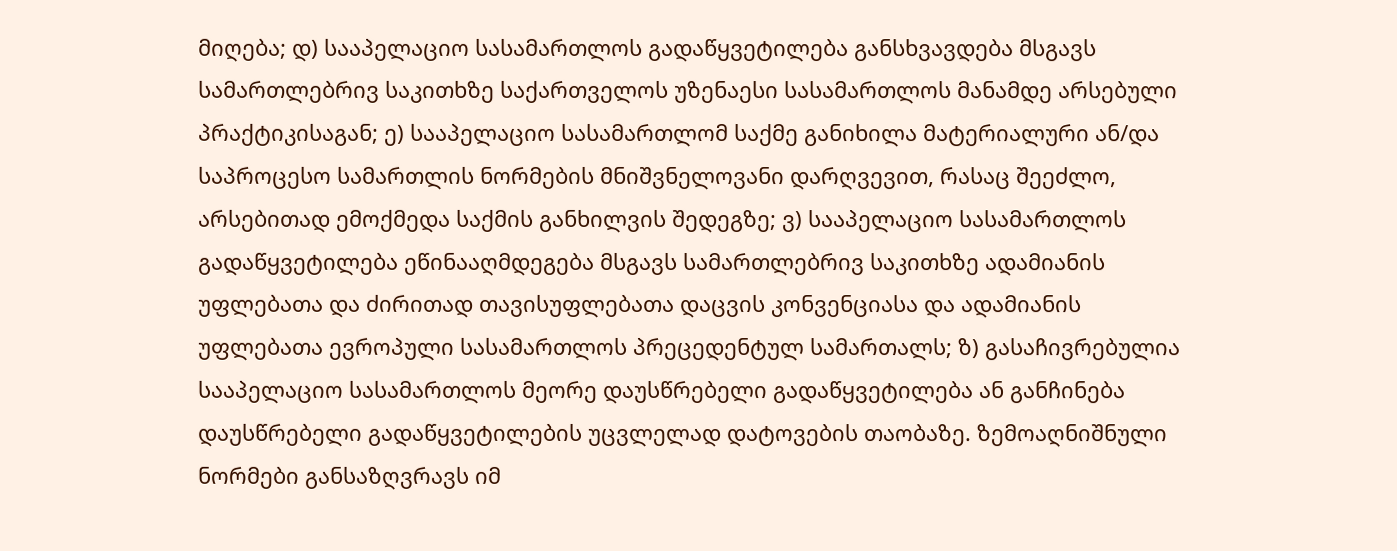მიღება; დ) სააპელაციო სასამართლოს გადაწყვეტილება განსხვავდება მსგავს სამართლებრივ საკითხზე საქართველოს უზენაესი სასამართლოს მანამდე არსებული პრაქტიკისაგან; ე) სააპელაციო სასამართლომ საქმე განიხილა მატერიალური ან/და საპროცესო სამართლის ნორმების მნიშვნელოვანი დარღვევით, რასაც შეეძლო, არსებითად ემოქმედა საქმის განხილვის შედეგზე; ვ) სააპელაციო სასამართლოს გადაწყვეტილება ეწინააღმდეგება მსგავს სამართლებრივ საკითხზე ადამიანის უფლებათა და ძირითად თავისუფლებათა დაცვის კონვენციასა და ადამიანის უფლებათა ევროპული სასამართლოს პრეცედენტულ სამართალს; ზ) გასაჩივრებულია სააპელაციო სასამართლოს მეორე დაუსწრებელი გადაწყვეტილება ან განჩინება დაუსწრებელი გადაწყვეტილების უცვლელად დატოვების თაობაზე. ზემოაღნიშნული ნორმები განსაზღვრავს იმ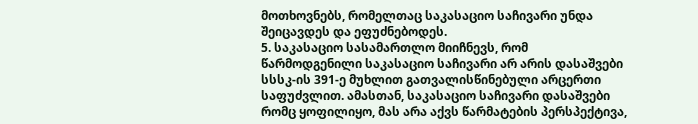მოთხოვნებს, რომელთაც საკასაციო საჩივარი უნდა შეიცავდეს და ეფუძნებოდეს.
5. საკასაციო სასამართლო მიიჩნევს, რომ წარმოდგენილი საკასაციო საჩივარი არ არის დასაშვები სსსკ-ის 391-ე მუხლით გათვალისწინებული არცერთი საფუძვლით. ამასთან, საკასაციო საჩივარი დასაშვები რომც ყოფილიყო, მას არა აქვს წარმატების პერსპექტივა,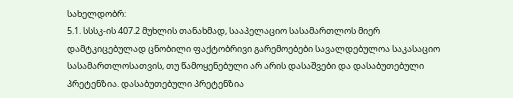სახელდობრ:
5.1. სსსკ-ის 407.2 მუხლის თანახმად, სააპელაციო სასამართლოს მიერ დამტკიცებულად ცნობილი ფაქტობრივი გარემოებები სავალდებულოა საკასაციო სასამართლოსათვის, თუ წამოყენებული არ არის დასაშვები და დასაბუთებული პრეტენზია. დასაბუთებული პრეტენზია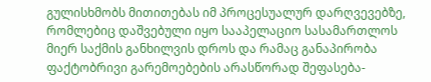გულისხმობს მითითებას იმ პროცესუალურ დარღვევებზე, რომლებიც დაშვებული იყო სააპელაციო სასამართლოს მიერ საქმის განხილვის დროს და რამაც განაპირობა ფაქტობრივი გარემოებების არასწორად შეფასება-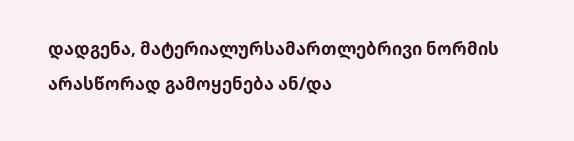დადგენა, მატერიალურსამართლებრივი ნორმის არასწორად გამოყენება ან/და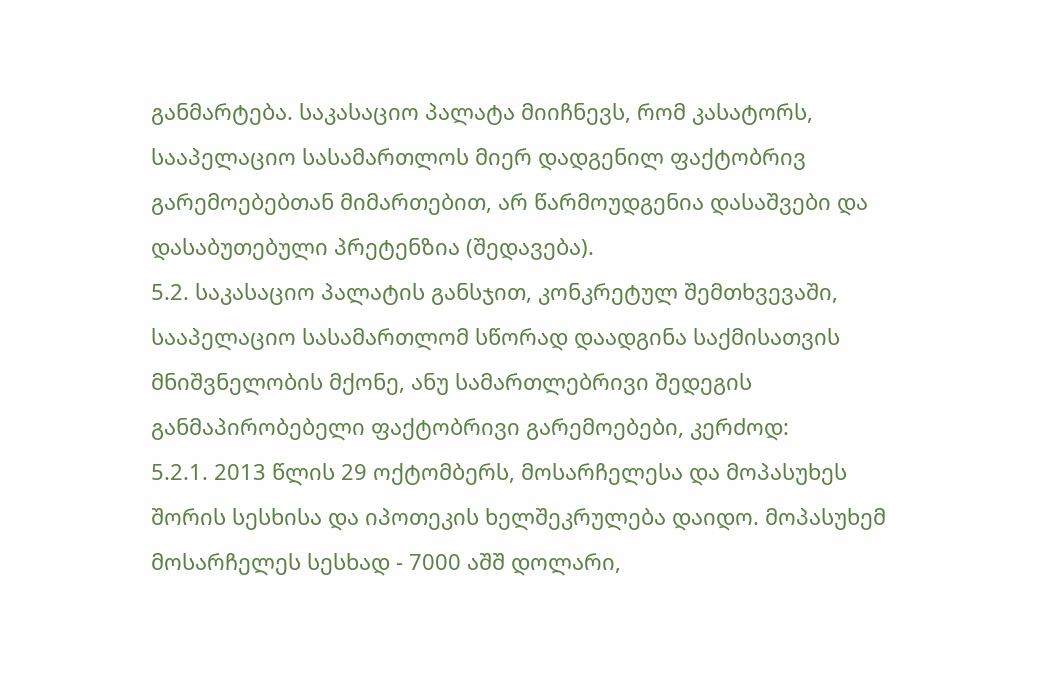განმარტება. საკასაციო პალატა მიიჩნევს, რომ კასატორს, სააპელაციო სასამართლოს მიერ დადგენილ ფაქტობრივ გარემოებებთან მიმართებით, არ წარმოუდგენია დასაშვები და დასაბუთებული პრეტენზია (შედავება).
5.2. საკასაციო პალატის განსჯით, კონკრეტულ შემთხვევაში, სააპელაციო სასამართლომ სწორად დაადგინა საქმისათვის მნიშვნელობის მქონე, ანუ სამართლებრივი შედეგის განმაპირობებელი ფაქტობრივი გარემოებები, კერძოდ:
5.2.1. 2013 წლის 29 ოქტომბერს, მოსარჩელესა და მოპასუხეს შორის სესხისა და იპოთეკის ხელშეკრულება დაიდო. მოპასუხემ მოსარჩელეს სესხად - 7000 აშშ დოლარი,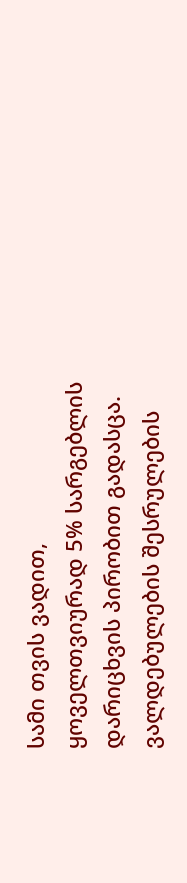სამი თვის ვადით, ყოველთვიურად 5% სარგებლის დარიცხვის პირობით გადასცა. ვალდებულების შესრულების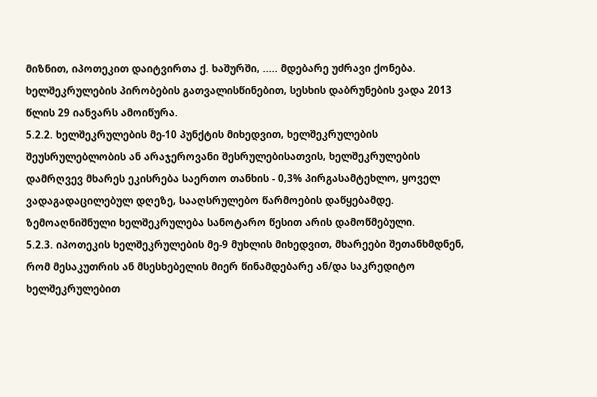მიზნით, იპოთეკით დაიტვირთა ქ. ხაშურში, ..... მდებარე უძრავი ქონება. ხელშეკრულების პირობების გათვალისწინებით, სესხის დაბრუნების ვადა 2013 წლის 29 იანვარს ამოიწურა.
5.2.2. ხელშეკრულების მე-10 პუნქტის მიხედვით, ხელშეკრულების შეუსრულებლობის ან არაჯეროვანი შესრულებისათვის, ხელშეკრულების დამრღვევ მხარეს ეკისრება საერთო თანხის - 0,3% პირგასამტეხლო, ყოველ ვადაგადაცილებულ დღეზე, სააღსრულებო წარმოების დაწყებამდე. ზემოაღნიშნული ხელშეკრულება სანოტარო წესით არის დამოწმებული.
5.2.3. იპოთეკის ხელშეკრულების მე-9 მუხლის მიხედვით, მხარეები შეთანხმდნენ, რომ მესაკუთრის ან მსესხებელის მიერ წინამდებარე ან/და საკრედიტო ხელშეკრულებით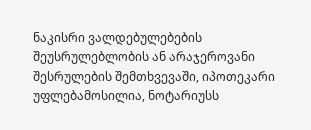ნაკისრი ვალდებულებების შეუსრულებლობის ან არაჯეროვანი შესრულების შემთხვევაში, იპოთეკარი უფლებამოსილია, ნოტარიუსს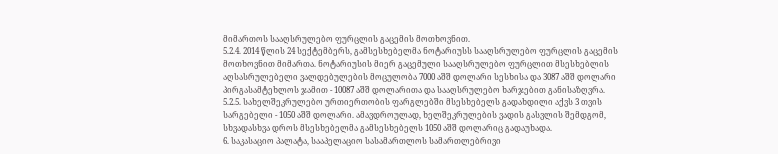მიმართოს სააღსრულებო ფურცლის გაცემის მოთხოვნით.
5.2.4. 2014 წლის 24 სექტემბერს, გამსესხებელმა ნოტარიუსს სააღსრულებო ფურცლის გაცემის მოთხოვნით მიმართა. ნოტარიუსის მიერ გაცემული სააღსრულებო ფურცლით მსესხებლის აღსასრულებელი ვალდებულების მოცულობა 7000 აშშ დოლარი სესხისა და 3087 აშშ დოლარი პირგასამტეხლოს ჯამით - 10087 აშშ დოლარითა და სააღსრულებო ხარჯებით განისაზღვრა.
5.2.5. სახელშეკრულებო ურთიერთობის ფარგლებში მსესხებელს გადახდილი აქვს 3 თვის სარგებელი - 1050 აშშ დოლარი. ამავდროულად, ხელშეკრულების ვადის გასვლის შემდგომ, სხვადასხვა დროს მსესხებელმა გამსესხებელს 1050 აშშ დოლარიც გადაუხადა.
6. საკასაციო პალატა, სააპელაციო სასამართლოს სამართლებრივი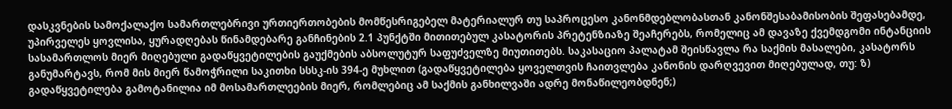დასკვნების სამოქალაქო სამართლებრივი ურთიერთობების მომწესრიგებელ მატერიალურ თუ საპროცესო კანონმდებლობასთან კანონშესაბამისობის შეფასებამდე, უპირველეს ყოვლისა, ყურადღებას წინამდებარე განჩინების 2.1 პუნქტში მითითებულ კასატორის პრეტენზიაზე შეაჩერებს, რომელიც ამ დავაზე ქვემდგომი ინტანციის სასამართლოს მიერ მიღებული გადაწყვეტილების გაუქმების აბსოლუტურ საფუძველზე მიუთითებს. საკასაციო პალატამ შეისწავლა რა საქმის მასალები, კასატორს განუმარტავს, რომ მის მიერ წამოჭრილი საკითხი სსსკ-ის 394-ე მუხლით (გადაწყვეტილება ყოველთვის ჩაითვლება კანონის დარღვევით მიღებულად, თუ: ზ) გადაწყვეტილება გამოტანილია იმ მოსამართლეების მიერ, რომლებიც ამ საქმის განხილვაში ადრე მონაწილეობდნენ;)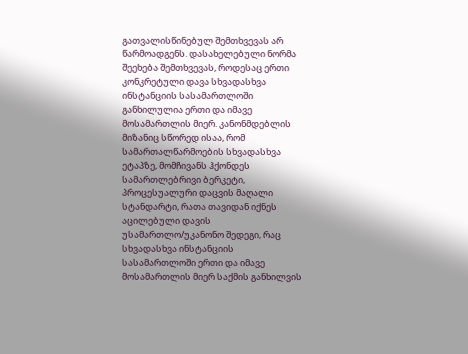გათვალისწინებულ შემთხვევას არ წარმოადგენს. დასახელებული ნორმა შეეხება შემთხვევას, როდესაც ერთი კონკრეტული დავა სხვადასხვა ინსტანციის სასამართლოში განხილულია ერთი და იმავე მოსამართლის მიერ. კანონმდებლის მიზანიც სწორედ ისაა, რომ სამართალწარმოების სხვადასხვა ეტაპზე, მომჩივანს ჰქონდეს სამართლებრივი ბერკეტი, პროცესუალური დაცვის მაღალი სტანდარტი, რათა თავიდან იქნეს აცილებული დავის უსამართლო/უკანონო შედეგი, რაც სხვადასხვა ინსტანციის სასამართლოში ერთი და იმავე მოსამართლის მიერ საქმის განხილვის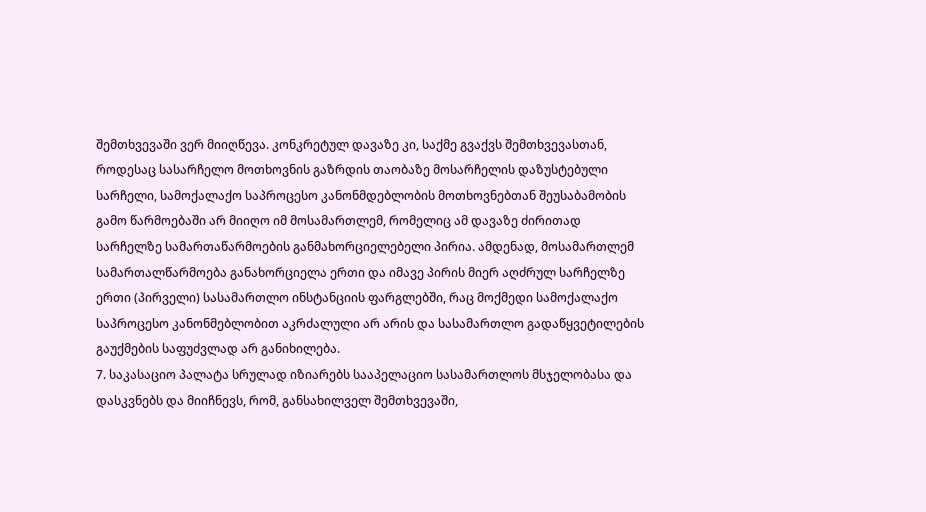შემთხვევაში ვერ მიიღწევა. კონკრეტულ დავაზე კი, საქმე გვაქვს შემთხვევასთან, როდესაც სასარჩელო მოთხოვნის გაზრდის თაობაზე მოსარჩელის დაზუსტებული სარჩელი, სამოქალაქო საპროცესო კანონმდებლობის მოთხოვნებთან შეუსაბამობის გამო წარმოებაში არ მიიღო იმ მოსამართლემ, რომელიც ამ დავაზე ძირითად სარჩელზე სამართაწარმოების განმახორციელებელი პირია. ამდენად, მოსამართლემ სამართალწარმოება განახორციელა ერთი და იმავე პირის მიერ აღძრულ სარჩელზე ერთი (პირველი) სასამართლო ინსტანციის ფარგლებში, რაც მოქმედი სამოქალაქო საპროცესო კანონმებლობით აკრძალული არ არის და სასამართლო გადაწყვეტილების გაუქმების საფუძვლად არ განიხილება.
7. საკასაციო პალატა სრულად იზიარებს სააპელაციო სასამართლოს მსჯელობასა და დასკვნებს და მიიჩნევს, რომ, განსახილველ შემთხვევაში,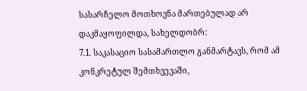სასარჩელო მოთხოვნა მართებულად არ დაკმაყოფილდა, სახელდობრ:
7.1. საკასაციო სასამართლო განმარტავს, რომ ამ კონკრეტულ შემთხვევაში,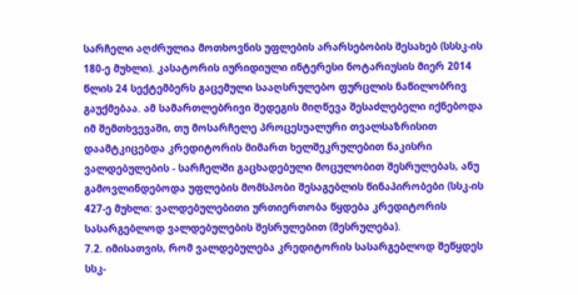სარჩელი აღძრულია მოთხოვნის უფლების არარსებობის შესახებ (სსსკ-ის 180-ე მუხლი). კასატორის იურიდიული ინტერესი ნოტარიუსის მიერ 2014 წლის 24 სექტემბერს გაცემული სააღსრულებო ფურცლის ნაწილობრივ გაუქმებაა. ამ სამართლებრივი შედეგის მიღწევა შესაძლებელი იქნებოდა იმ შემთხვევაში, თუ მოსარჩელე პროცესუალური თვალსაზრისით დაამტკიცებდა კრედიტორის მიმართ ხელშეკრულებით ნაკისრი ვალდებულების - სარჩელში გაცხადებული მოცულობით შესრულებას, ანუ გამოვლინდებოდა უფლების მომსპობი შესაგებლის წინაპირობები (სსკ-ის 427-ე მუხლი: ვალდებულებითი ურთიერთობა წყდება კრედიტორის სასარგებლოდ ვალდებულების შესრულებით (შესრულება).
7.2. იმისათვის, რომ ვალდებულება კრედიტორის სასარგებლოდ შეწყდეს სსკ-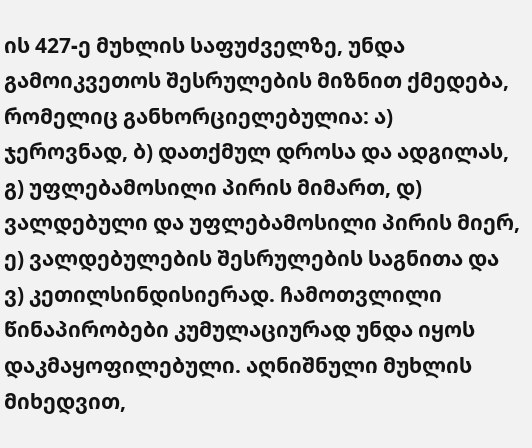ის 427-ე მუხლის საფუძველზე, უნდა გამოიკვეთოს შესრულების მიზნით ქმედება, რომელიც განხორციელებულია: ა) ჯეროვნად, ბ) დათქმულ დროსა და ადგილას, გ) უფლებამოსილი პირის მიმართ, დ) ვალდებული და უფლებამოსილი პირის მიერ, ე) ვალდებულების შესრულების საგნითა და ვ) კეთილსინდისიერად. ჩამოთვლილი წინაპირობები კუმულაციურად უნდა იყოს დაკმაყოფილებული. აღნიშნული მუხლის მიხედვით,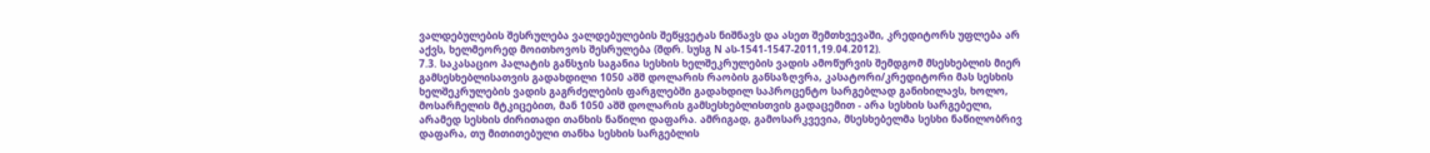ვალდებულების შესრულება ვალდებულების შეწყვეტას ნიშნავს და ასეთ შემთხვევაში, კრედიტორს უფლება არ აქვს, ხელმეორედ მოითხოვოს შესრულება (შდრ. სუსგ N ას-1541-1547-2011,19.04.2012).
7.3. საკასაციო პალატის განსჯის საგანია სესხის ხელშეკრულების ვადის ამოწურვის შემდგომ მსესხებლის მიერ გამსესხებლისათვის გადახდილი 1050 აშშ დოლარის რაობის განსაზღვრა, კასატორი/კრედიტორი მას სესხის ხელშეკრულების ვადის გაგრძელების ფარგლებში გადახდილ საპროცენტო სარგებლად განიხილავს, ხოლო, მოსარჩელის მტკიცებით, მან 1050 აშშ დოლარის გამსესხებლისთვის გადაცემით - არა სესხის სარგებელი, არამედ სესხის ძირითადი თანხის ნაწილი დაფარა. ამრიგად, გამოსარკვევია, მსესხებელმა სესხი ნაწილობრივ დაფარა, თუ მითითებული თანხა სესხის სარგებლის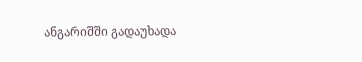ანგარიშში გადაუხადა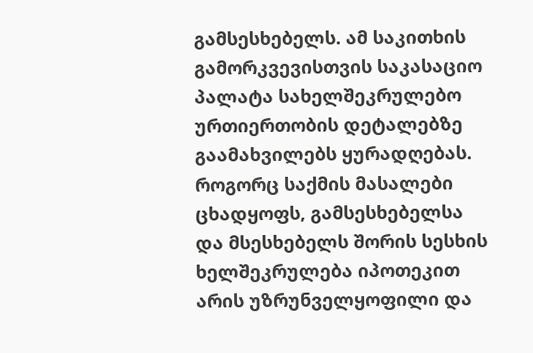გამსესხებელს. ამ საკითხის გამორკვევისთვის საკასაციო პალატა სახელშეკრულებო ურთიერთობის დეტალებზე გაამახვილებს ყურადღებას. როგორც საქმის მასალები ცხადყოფს, გამსესხებელსა და მსესხებელს შორის სესხის ხელშეკრულება იპოთეკით არის უზრუნველყოფილი და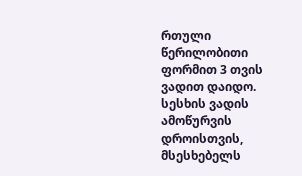რთული წერილობითი ფორმით 3 თვის ვადით დაიდო. სესხის ვადის ამოწურვის დროისთვის, მსესხებელს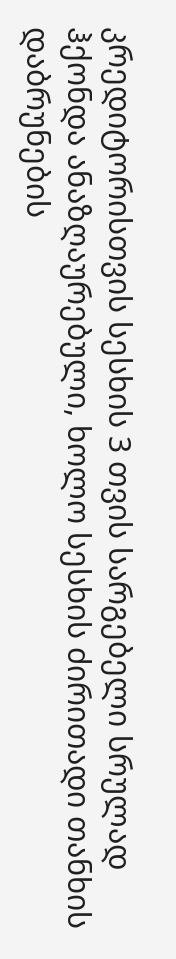კრედიტორისთვის სესხის 3 თვის სარგებელი სრულად ჰქონდა ანაზღაურებული, ხოლო სესხის ძირითადი თანხის დაბრუნების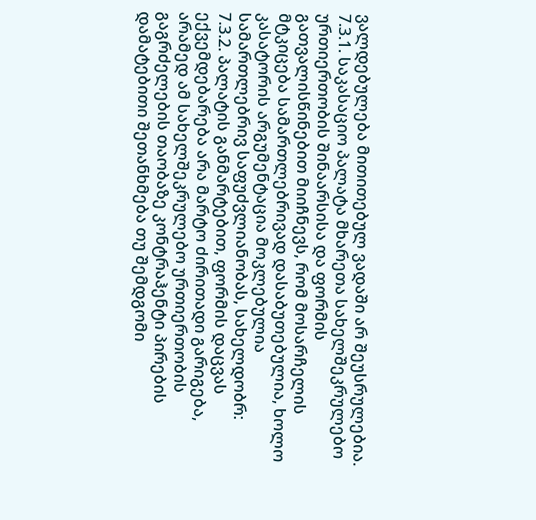ვალდებულება მითითებულ ვადაში არ შეუსრულებია.
7.3.1. საკასაციო პალატა მხარეთა სახელშეკრულებო ურთიერთობის შინაარსისა და ფორმის გათვალისწინებით მიიჩნევს, რომ მოსარჩელის მტკიცება სამართლებრივად დასაბუთებულია, ხოლო კასატორის არგუმენტაცია მოკლებულია სამართლებრივ საფუძვლიანობას, სახელდობრ:
7.3.2. პალატის განმარტებით, ფორმის დაცვას ექვემდებარება არა მარტო ძირითადი გარიგება, არამედ ამ სახელშეკრულებო ურთიერთობის გაგრძელების თაობაზე კონტრაჰენტი პირების დამატებითი შეთანხმება თუ შემდგომი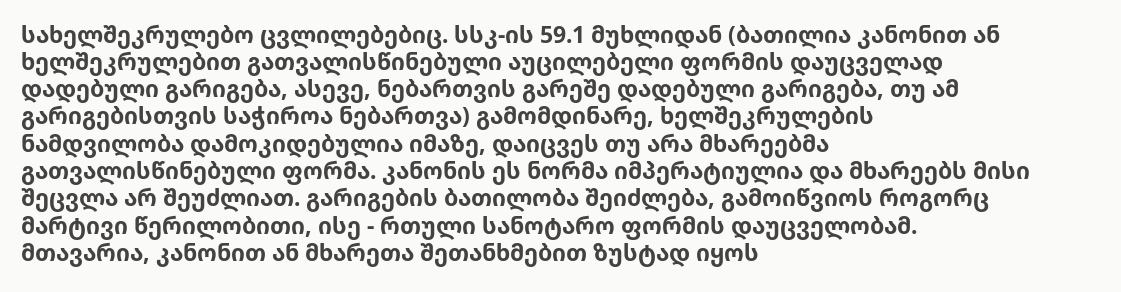სახელშეკრულებო ცვლილებებიც. სსკ-ის 59.1 მუხლიდან (ბათილია კანონით ან ხელშეკრულებით გათვალისწინებული აუცილებელი ფორმის დაუცველად დადებული გარიგება, ასევე, ნებართვის გარეშე დადებული გარიგება, თუ ამ გარიგებისთვის საჭიროა ნებართვა) გამომდინარე, ხელშეკრულების ნამდვილობა დამოკიდებულია იმაზე, დაიცვეს თუ არა მხარეებმა გათვალისწინებული ფორმა. კანონის ეს ნორმა იმპერატიულია და მხარეებს მისი შეცვლა არ შეუძლიათ. გარიგების ბათილობა შეიძლება, გამოიწვიოს როგორც მარტივი წერილობითი, ისე - რთული სანოტარო ფორმის დაუცველობამ. მთავარია, კანონით ან მხარეთა შეთანხმებით ზუსტად იყოს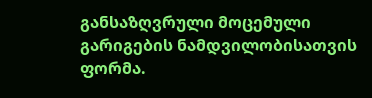განსაზღვრული მოცემული გარიგების ნამდვილობისათვის ფორმა.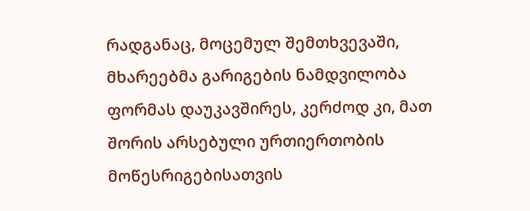რადგანაც, მოცემულ შემთხვევაში, მხარეებმა გარიგების ნამდვილობა ფორმას დაუკავშირეს, კერძოდ კი, მათ შორის არსებული ურთიერთობის მოწესრიგებისათვის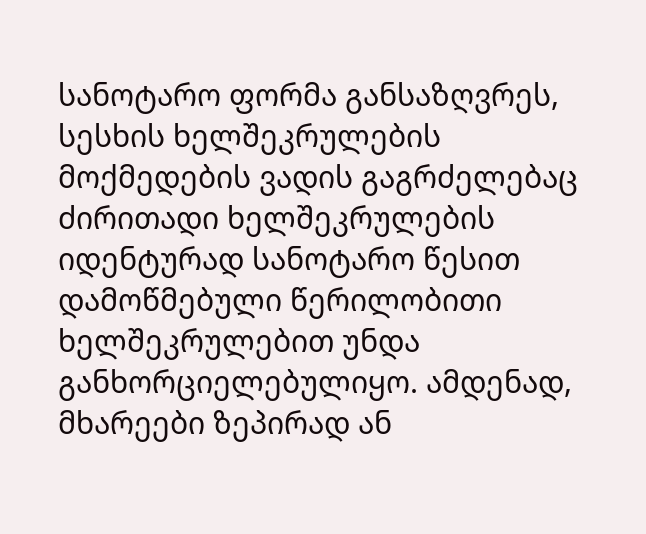სანოტარო ფორმა განსაზღვრეს, სესხის ხელშეკრულების მოქმედების ვადის გაგრძელებაც ძირითადი ხელშეკრულების იდენტურად სანოტარო წესით დამოწმებული წერილობითი ხელშეკრულებით უნდა განხორციელებულიყო. ამდენად, მხარეები ზეპირად ან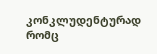კონკლუდენტურად რომც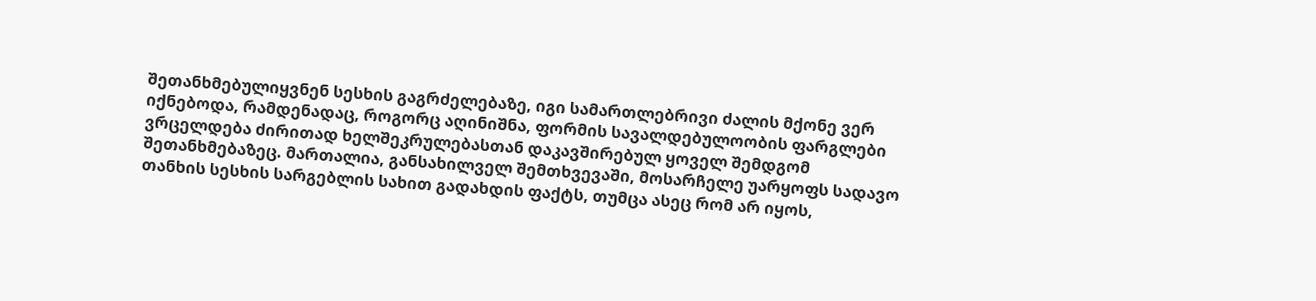შეთანხმებულიყვნენ სესხის გაგრძელებაზე, იგი სამართლებრივი ძალის მქონე ვერ იქნებოდა, რამდენადაც, როგორც აღინიშნა, ფორმის სავალდებულოობის ფარგლები ვრცელდება ძირითად ხელშეკრულებასთან დაკავშირებულ ყოველ შემდგომ შეთანხმებაზეც. მართალია, განსახილველ შემთხვევაში, მოსარჩელე უარყოფს სადავო თანხის სესხის სარგებლის სახით გადახდის ფაქტს, თუმცა ასეც რომ არ იყოს,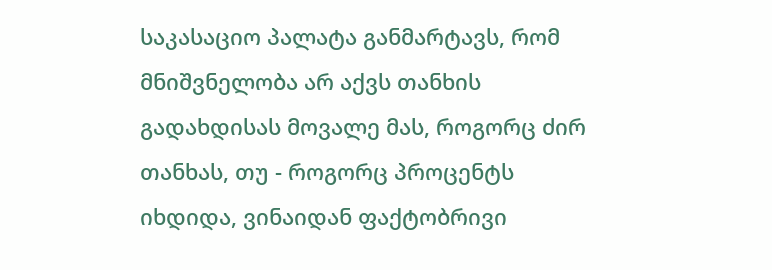საკასაციო პალატა განმარტავს, რომ მნიშვნელობა არ აქვს თანხის გადახდისას მოვალე მას, როგორც ძირ თანხას, თუ - როგორც პროცენტს იხდიდა, ვინაიდან ფაქტობრივი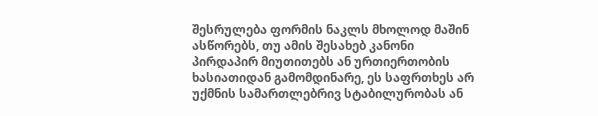შესრულება ფორმის ნაკლს მხოლოდ მაშინ ასწორებს, თუ ამის შესახებ კანონი პირდაპირ მიუთითებს ან ურთიერთობის ხასიათიდან გამომდინარე, ეს საფრთხეს არ უქმნის სამართლებრივ სტაბილურობას ან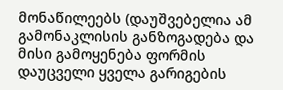მონაწილეებს (დაუშვებელია ამ გამონაკლისის განზოგადება და მისი გამოყენება ფორმის დაუცველი ყველა გარიგების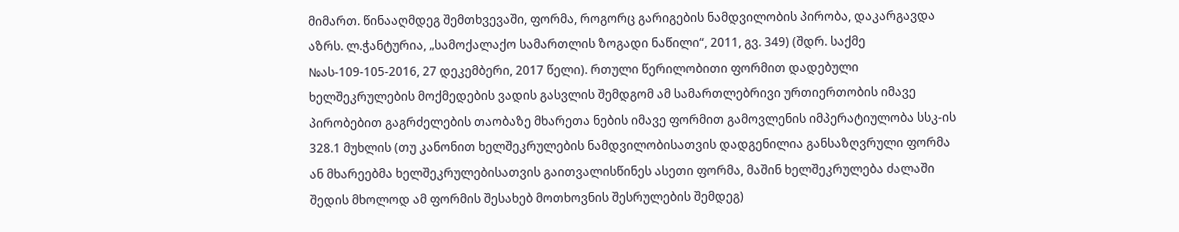მიმართ. წინააღმდეგ შემთხვევაში, ფორმა, როგორც გარიგების ნამდვილობის პირობა, დაკარგავდა აზრს. ლ.ჭანტურია, „სამოქალაქო სამართლის ზოგადი ნაწილი“, 2011, გვ. 349) (შდრ. საქმე №ას-109-105-2016, 27 დეკემბერი, 2017 წელი). რთული წერილობითი ფორმით დადებული ხელშეკრულების მოქმედების ვადის გასვლის შემდგომ ამ სამართლებრივი ურთიერთობის იმავე პირობებით გაგრძელების თაობაზე მხარეთა ნების იმავე ფორმით გამოვლენის იმპერატიულობა სსკ-ის 328.1 მუხლის (თუ კანონით ხელშეკრულების ნამდვილობისათვის დადგენილია განსაზღვრული ფორმა ან მხარეებმა ხელშეკრულებისათვის გაითვალისწინეს ასეთი ფორმა, მაშინ ხელშეკრულება ძალაში შედის მხოლოდ ამ ფორმის შესახებ მოთხოვნის შესრულების შემდეგ)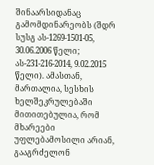შინაარსიდანაც გამომდინარეობს (შდრ სუსგ ას-1269-1501-05, 30.06.2006 წელი; ას-231-216-2014, 9.02.2015 წელი). ამასთან, მართალია, სესხის ხელშეკრულებაში მითითებულია, რომ მხარეები უფლებამოსილი არიან, გააგრძელონ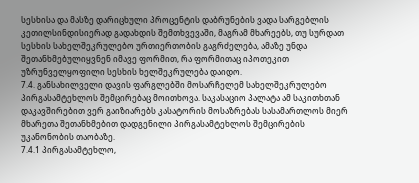სესხისა და მასზე დარიცხული პროცენტის დაბრუნების ვადა სარგებლის კეთილსინდისიერად გადახდის შემთხვევაში, მაგრამ მხარეებს, თუ სურდათ სესხის სახელშეკრულებო ურთიერთობის გაგრძელება, ამაზე უნდა შეთანხმებულიყვნენ იმავე ფორმით, რა ფორმითაც იპოთეკით უზრუნველყოფილი სესხის ხელშეკრულება დაიდო.
7.4. განსახილველი დავის ფარგლებში მოსარჩელემ სახელშეკრულებო პირგასამტეხლოს შემცირებაც მოითხოვა. საკასაციო პალატა ამ საკითხთან დაკავშირებით ვერ გაიზიარებს კასატორის მოსაზრებას სასამართლოს მიერ მხარეთა შეთანხმებით დადგენილი პირგასამტეხლოს შემცირების უკანონობის თაობაზე.
7.4.1 პირგასამტეხლო,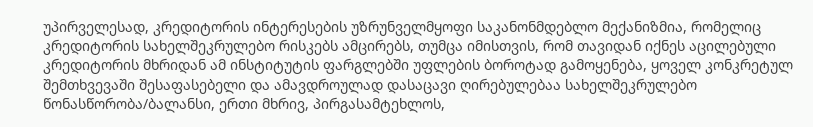უპირველესად, კრედიტორის ინტერესების უზრუნველმყოფი საკანონმდებლო მექანიზმია, რომელიც კრედიტორის სახელშეკრულებო რისკებს ამცირებს, თუმცა იმისთვის, რომ თავიდან იქნეს აცილებული კრედიტორის მხრიდან ამ ინსტიტუტის ფარგლებში უფლების ბოროტად გამოყენება, ყოველ კონკრეტულ შემთხვევაში შესაფასებელი და ამავდროულად დასაცავი ღირებულებაა სახელშეკრულებო წონასწორობა/ბალანსი, ერთი მხრივ, პირგასამტეხლოს,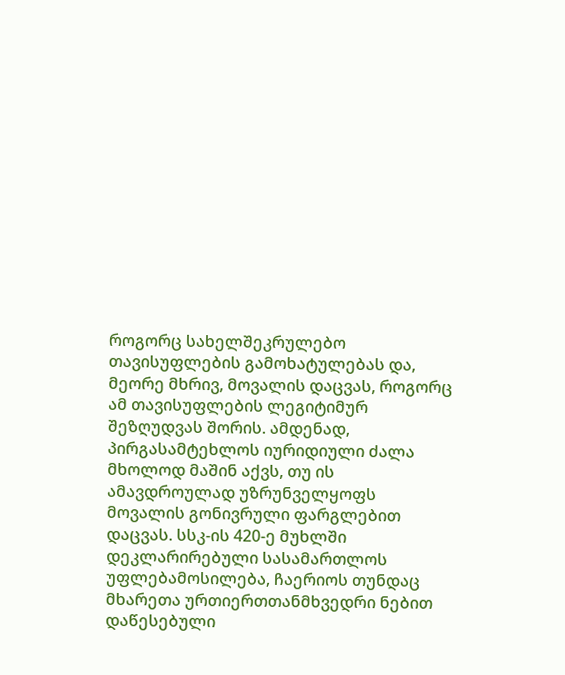როგორც სახელშეკრულებო თავისუფლების გამოხატულებას და, მეორე მხრივ, მოვალის დაცვას, როგორც ამ თავისუფლების ლეგიტიმურ შეზღუდვას შორის. ამდენად, პირგასამტეხლოს იურიდიული ძალა მხოლოდ მაშინ აქვს, თუ ის ამავდროულად უზრუნველყოფს მოვალის გონივრული ფარგლებით დაცვას. სსკ-ის 420-ე მუხლში დეკლარირებული სასამართლოს უფლებამოსილება, ჩაერიოს თუნდაც მხარეთა ურთიერთთანმხვედრი ნებით დაწესებული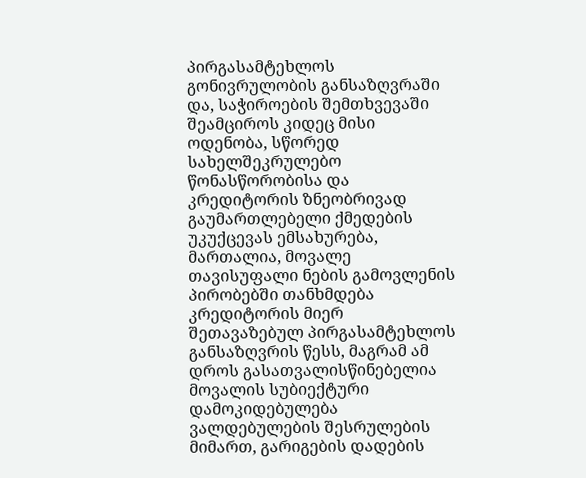პირგასამტეხლოს გონივრულობის განსაზღვრაში და, საჭიროების შემთხვევაში შეამციროს კიდეც მისი ოდენობა, სწორედ სახელშეკრულებო წონასწორობისა და კრედიტორის ზნეობრივად გაუმართლებელი ქმედების უკუქცევას ემსახურება, მართალია, მოვალე თავისუფალი ნების გამოვლენის პირობებში თანხმდება კრედიტორის მიერ შეთავაზებულ პირგასამტეხლოს განსაზღვრის წესს, მაგრამ ამ დროს გასათვალისწინებელია მოვალის სუბიექტური დამოკიდებულება ვალდებულების შესრულების მიმართ, გარიგების დადების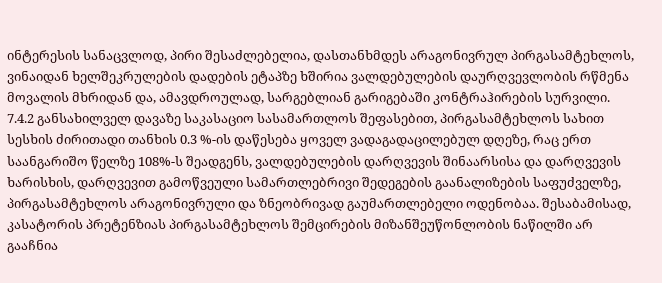ინტერესის სანაცვლოდ, პირი შესაძლებელია, დასთანხმდეს არაგონივრულ პირგასამტეხლოს, ვინაიდან ხელშეკრულების დადების ეტაპზე ხშირია ვალდებულების დაურღვევლობის რწმენა მოვალის მხრიდან და, ამავდროულად, სარგებლიან გარიგებაში კონტრაჰირების სურვილი.
7.4.2 განსახილველ დავაზე საკასაციო სასამართლოს შეფასებით, პირგასამტეხლოს სახით სესხის ძირითადი თანხის 0.3 %-ის დაწესება ყოველ ვადაგადაცილებულ დღეზე, რაც ერთ საანგარიშო წელზე 108%-ს შეადგენს, ვალდებულების დარღვევის შინაარსისა და დარღვევის ხარისხის, დარღვევით გამოწვეული სამართლებრივი შედეგების გაანალიზების საფუძველზე, პირგასამტეხლოს არაგონივრული და ზნეობრივად გაუმართლებელი ოდენობაა. შესაბამისად, კასატორის პრეტენზიას პირგასამტეხლოს შემცირების მიზანშეუწონლობის ნაწილში არ გააჩნია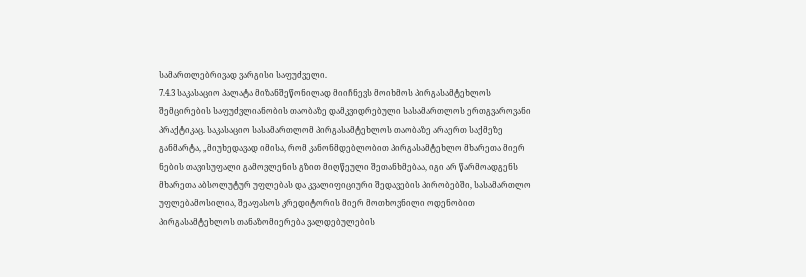სამართლებრივად ვარგისი საფუძველი.
7.4.3 საკასაციო პალატა მიზანშეწონილად მიიჩნევს მოიხმოს პირგასამტეხლოს შემცირების საფუძვლიანობის თაობაზე დამკვიდრებული სასამართლოს ერთგვაროვანი პრაქტიკაც. საკასაციო სასამართლომ პირგასამტეხლოს თაობაზე არაერთ საქმეზე განმარტა, „მიუხედავად იმისა, რომ კანონმდებლობით პირგასამტეხლო მხარეთა მიერ ნების თავისუფალი გამოვლენის გზით მიღწეული შეთანხმებაა, იგი არ წარმოადგენს მხარეთა აბსოლუტურ უფლებას და კვალიფიციური შედავების პირობებში, სასამართლო უფლებამოსილია, შეაფასოს კრედიტორის მიერ მოთხოვნილი ოდენობით პირგასამტეხლოს თანაზომიერება ვალდებულების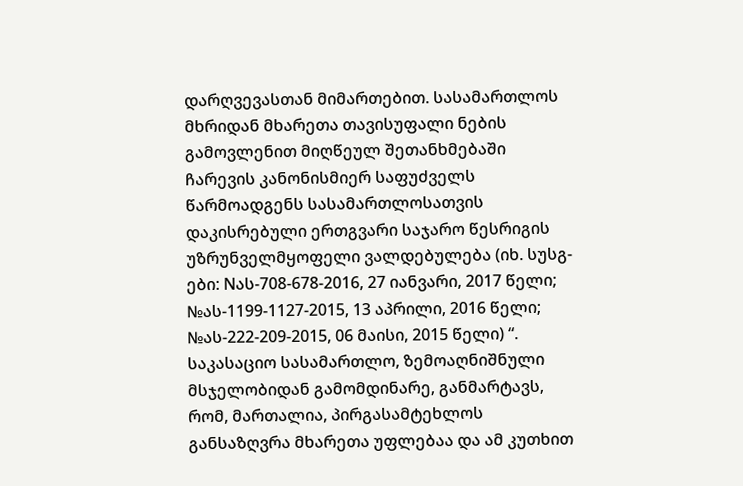დარღვევასთან მიმართებით. სასამართლოს მხრიდან მხარეთა თავისუფალი ნების გამოვლენით მიღწეულ შეთანხმებაში ჩარევის კანონისმიერ საფუძველს წარმოადგენს სასამართლოსათვის დაკისრებული ერთგვარი საჯარო წესრიგის უზრუნველმყოფელი ვალდებულება (იხ. სუსგ-ები: Nას-708-678-2016, 27 იანვარი, 2017 წელი; №ას-1199-1127-2015, 13 აპრილი, 2016 წელი; №ას-222-209-2015, 06 მაისი, 2015 წელი) “. საკასაციო სასამართლო, ზემოაღნიშნული მსჯელობიდან გამომდინარე, განმარტავს, რომ, მართალია, პირგასამტეხლოს განსაზღვრა მხარეთა უფლებაა და ამ კუთხით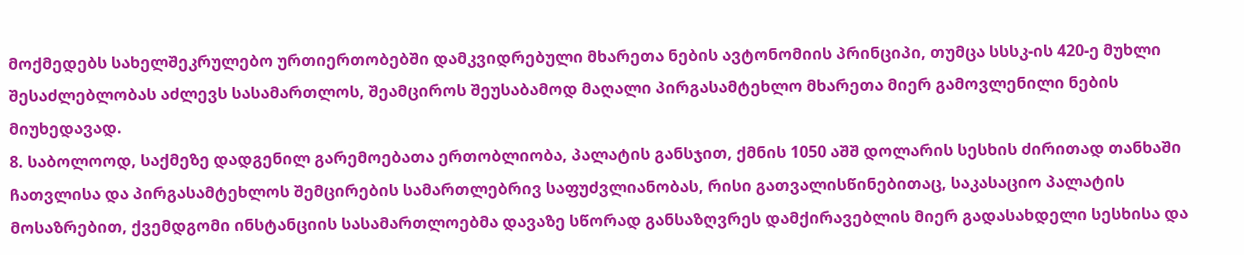მოქმედებს სახელშეკრულებო ურთიერთობებში დამკვიდრებული მხარეთა ნების ავტონომიის პრინციპი, თუმცა სსსკ-ის 420-ე მუხლი შესაძლებლობას აძლევს სასამართლოს, შეამციროს შეუსაბამოდ მაღალი პირგასამტეხლო მხარეთა მიერ გამოვლენილი ნების მიუხედავად.
8. საბოლოოდ, საქმეზე დადგენილ გარემოებათა ერთობლიობა, პალატის განსჯით, ქმნის 1050 აშშ დოლარის სესხის ძირითად თანხაში ჩათვლისა და პირგასამტეხლოს შემცირების სამართლებრივ საფუძვლიანობას, რისი გათვალისწინებითაც, საკასაციო პალატის მოსაზრებით, ქვემდგომი ინსტანციის სასამართლოებმა დავაზე სწორად განსაზღვრეს დამქირავებლის მიერ გადასახდელი სესხისა და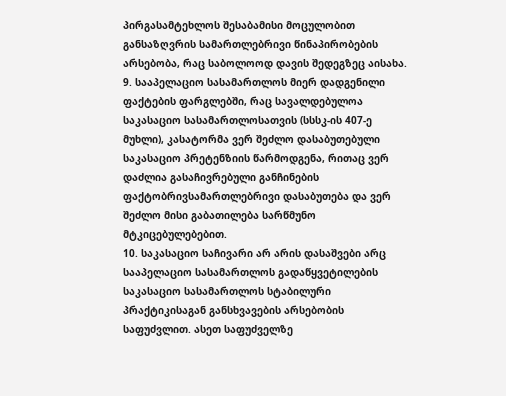პირგასამტეხლოს შესაბამისი მოცულობით განსაზღვრის სამართლებრივი წინაპირობების არსებობა, რაც საბოლოოდ დავის შედეგზეც აისახა.
9. სააპელაციო სასამართლოს მიერ დადგენილი ფაქტების ფარგლებში, რაც სავალდებულოა საკასაციო სასამართლოსათვის (სსსკ-ის 407-ე მუხლი), კასატორმა ვერ შეძლო დასაბუთებული საკასაციო პრეტენზიის წარმოდგენა, რითაც ვერ დაძლია გასაჩივრებული განჩინების ფაქტობრივსამართლებრივი დასაბუთება და ვერ შეძლო მისი გაბათილება სარწმუნო მტკიცებულებებით.
10. საკასაციო საჩივარი არ არის დასაშვები არც სააპელაციო სასამართლოს გადაწყვეტილების საკასაციო სასამართლოს სტაბილური პრაქტიკისაგან განსხვავების არსებობის საფუძვლით. ასეთ საფუძველზე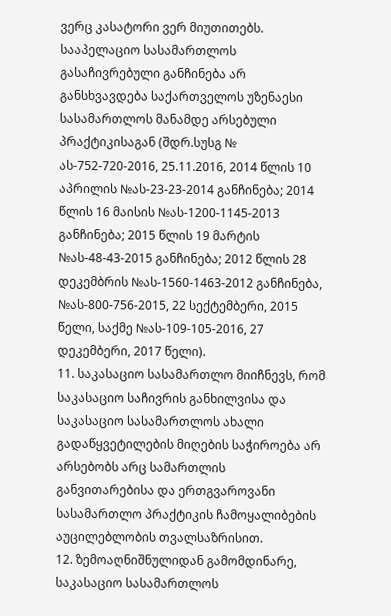ვერც კასატორი ვერ მიუთითებს. სააპელაციო სასამართლოს გასაჩივრებული განჩინება არ განსხვავდება საქართველოს უზენაესი სასამართლოს მანამდე არსებული პრაქტიკისაგან (შდრ.სუსგ № ას-752-720-2016, 25.11.2016, 2014 წლის 10 აპრილის №ას-23-23-2014 განჩინება; 2014 წლის 16 მაისის №ას-1200-1145-2013 განჩინება; 2015 წლის 19 მარტის №ას-48-43-2015 განჩინება; 2012 წლის 28 დეკემბრის №ას-1560-1463-2012 განჩინება, №ას-800-756-2015, 22 სექტემბერი, 2015 წელი, საქმე №ას-109-105-2016, 27 დეკემბერი, 2017 წელი).
11. საკასაციო სასამართლო მიიჩნევს, რომ საკასაციო საჩივრის განხილვისა და საკასაციო სასამართლოს ახალი გადაწყვეტილების მიღების საჭიროება არ არსებობს არც სამართლის განვითარებისა და ერთგვაროვანი სასამართლო პრაქტიკის ჩამოყალიბების აუცილებლობის თვალსაზრისით.
12. ზემოაღნიშნულიდან გამომდინარე, საკასაციო სასამართლოს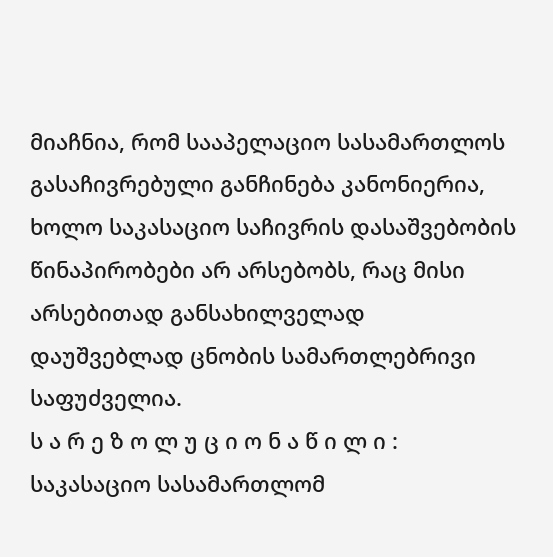მიაჩნია, რომ სააპელაციო სასამართლოს გასაჩივრებული განჩინება კანონიერია, ხოლო საკასაციო საჩივრის დასაშვებობის წინაპირობები არ არსებობს, რაც მისი არსებითად განსახილველად დაუშვებლად ცნობის სამართლებრივი საფუძველია.
ს ა რ ე ზ ო ლ უ ც ი ო ნ ა წ ი ლ ი :
საკასაციო სასამართლომ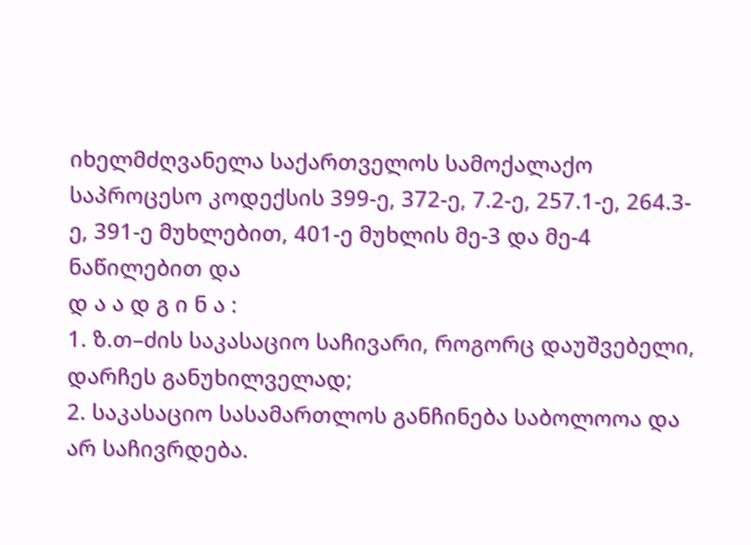იხელმძღვანელა საქართველოს სამოქალაქო საპროცესო კოდექსის 399-ე, 372-ე, 7.2-ე, 257.1-ე, 264.3-ე, 391-ე მუხლებით, 401-ე მუხლის მე-3 და მე-4 ნაწილებით და
დ ა ა დ გ ი ნ ა :
1. ზ.თ–ძის საკასაციო საჩივარი, როგორც დაუშვებელი, დარჩეს განუხილველად;
2. საკასაციო სასამართლოს განჩინება საბოლოოა და არ საჩივრდება.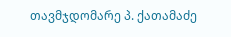თავმჯდომარე პ. ქათამაძე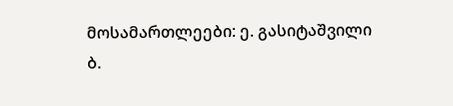მოსამართლეები: ე. გასიტაშვილი
ბ.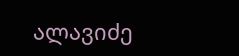ალავიძე